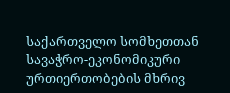საქართველო სომხეთთან სავაჭრო-ეკონომიკური ურთიერთობების მხრივ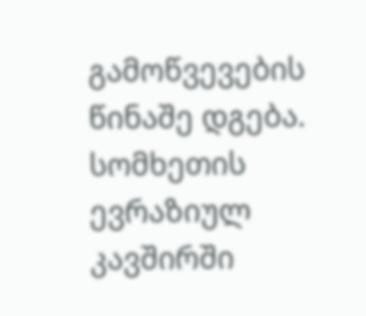გამოწვევების წინაშე დგება. სომხეთის ევრაზიულ კავშირში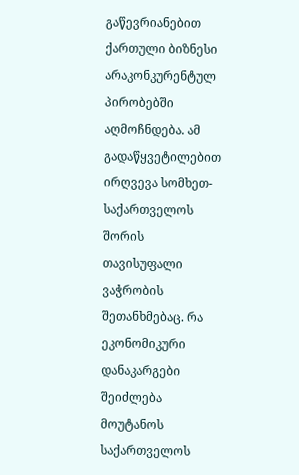გაწევრიანებით ქართული ბიზნესი არაკონკურენტულ პირობებში აღმოჩნდება. ამ გადაწყვეტილებით ირღვევა სომხეთ-საქართველოს შორის თავისუფალი ვაჭრობის შეთანხმებაც. რა ეკონომიკური დანაკარგები შეიძლება მოუტანოს საქართველოს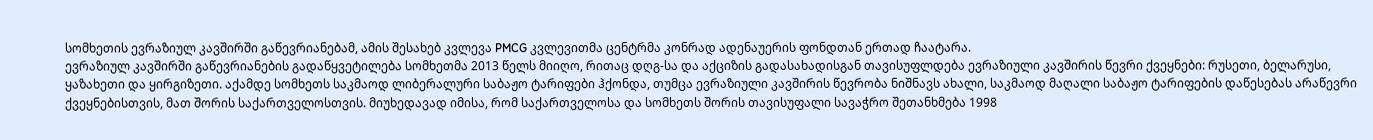სომხეთის ევრაზიულ კავშირში გაწევრიანებამ, ამის შესახებ კვლევა PMCG კვლევითმა ცენტრმა კონრად ადენაუერის ფონდთან ერთად ჩაატარა.
ევრაზიულ კავშირში გაწევრიანების გადაწყვეტილება სომხეთმა 2013 წელს მიიღო, რითაც დღგ-სა და აქციზის გადასახადისგან თავისუფლდება ევრაზიული კავშირის წევრი ქვეყნები: რუსეთი, ბელარუსი, ყაზახეთი და ყირგიზეთი. აქამდე სომხეთს საკმაოდ ლიბერალური საბაჟო ტარიფები ჰქონდა, თუმცა ევრაზიული კავშირის წევრობა ნიშნავს ახალი, საკმაოდ მაღალი საბაჟო ტარიფების დაწესებას არაწევრი ქვეყნებისთვის, მათ შორის საქართველოსთვის. მიუხედავად იმისა, რომ საქართველოსა და სომხეთს შორის თავისუფალი სავაჭრო შეთანხმება 1998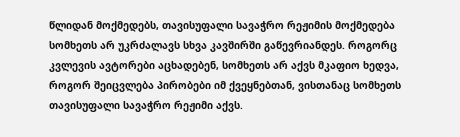წლიდან მოქმედებს, თავისუფალი სავაჭრო რეჟიმის მოქმედება სომხეთს არ უკრძალავს სხვა კავშირში გაწევრიანდეს. როგორც კვლევის ავტორები აცხადებენ, სომხეთს არ აქვს მკაფიო ხედვა, როგორ შეიცვლება პირობები იმ ქვეყნებთან, ვისთანაც სომხეთს თავისუფალი სავაჭრო რეჟიმი აქვს.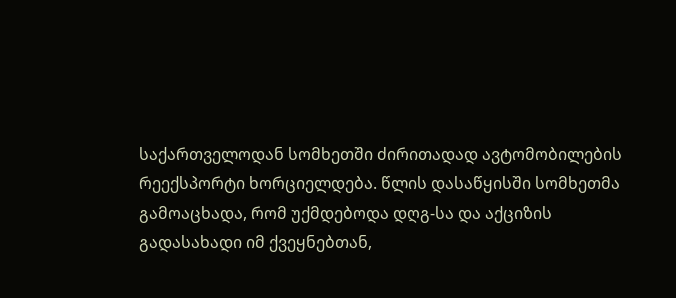საქართველოდან სომხეთში ძირითადად ავტომობილების რეექსპორტი ხორციელდება. წლის დასაწყისში სომხეთმა გამოაცხადა, რომ უქმდებოდა დღგ-სა და აქციზის გადასახადი იმ ქვეყნებთან,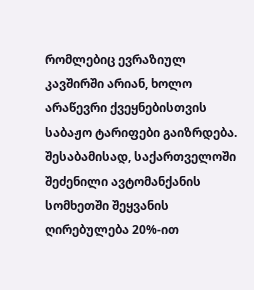რომლებიც ევრაზიულ კავშირში არიან, ხოლო არაწევრი ქვეყნებისთვის საბაჟო ტარიფები გაიზრდება.
შესაბამისად, საქართველოში შეძენილი ავტომანქანის სომხეთში შეყვანის ღირებულება 20%-ით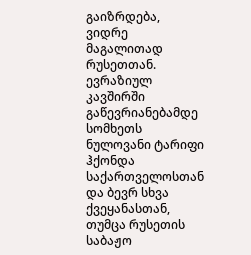გაიზრდება, ვიდრე მაგალითად რუსეთთან. ევრაზიულ კავშირში გაწევრიანებამდე სომხეთს ნულოვანი ტარიფი ჰქონდა საქართველოსთან და ბევრ სხვა ქვეყანასთან, თუმცა რუსეთის საბაჟო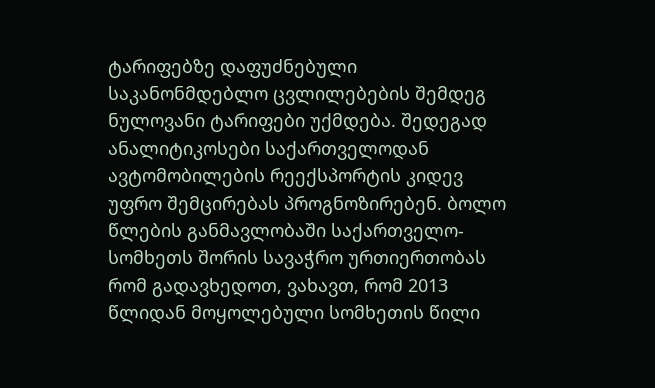ტარიფებზე დაფუძნებული საკანონმდებლო ცვლილებების შემდეგ ნულოვანი ტარიფები უქმდება. შედეგად ანალიტიკოსები საქართველოდან ავტომობილების რეექსპორტის კიდევ უფრო შემცირებას პროგნოზირებენ. ბოლო წლების განმავლობაში საქართველო-სომხეთს შორის სავაჭრო ურთიერთობას რომ გადავხედოთ, ვახავთ, რომ 2013 წლიდან მოყოლებული სომხეთის წილი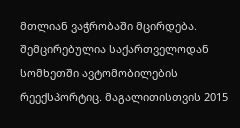მთლიან ვაჭრობაში მცირდება. შემცირებულია საქართველოდან სომხეთში ავტომობილების რეექსპორტიც. მაგალითისთვის 2015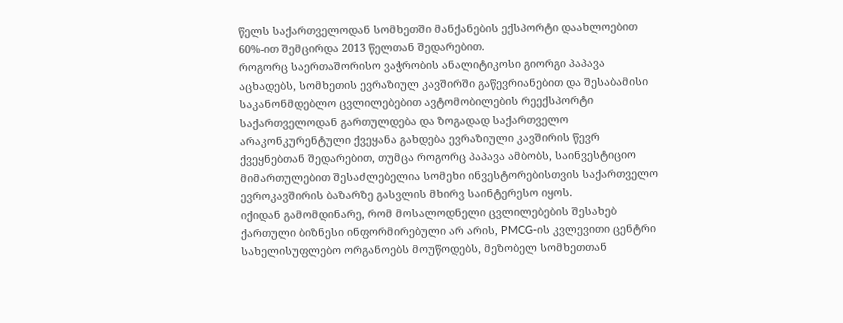წელს საქართველოდან სომხეთში მანქანების ექსპორტი დაახლოებით 60%-ით შემცირდა 2013 წელთან შედარებით.
როგორც საერთაშორისო ვაჭრობის ანალიტიკოსი გიორგი პაპავა აცხადებს, სომხეთის ევრაზიულ კავშირში გაწევრიანებით და შესაბამისი საკანონმდებლო ცვლილებებით ავტომობილების რეექსპორტი საქართველოდან გართულდება და ზოგადად საქართველო არაკონკურენტული ქვეყანა გახდება ევრაზიული კავშირის წევრ ქვეყნებთან შედარებით, თუმცა როგორც პაპავა ამბობს, საინვესტიციო მიმართულებით შესაძლებელია სომეხი ინვესტორებისთვის საქართველო ევროკავშირის ბაზარზე გასვლის მხირვ საინტერესო იყოს.
იქიდან გამომდინარე, რომ მოსალოდნელი ცვლილებების შესახებ ქართული ბიზნესი ინფორმირებული არ არის, PMCG-ის კვლევითი ცენტრი სახელისუფლებო ორგანოებს მოუწოდებს, მეზობელ სომხეთთან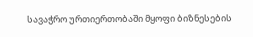სავაჭრო ურთიერთობაში მყოფი ბიზნესების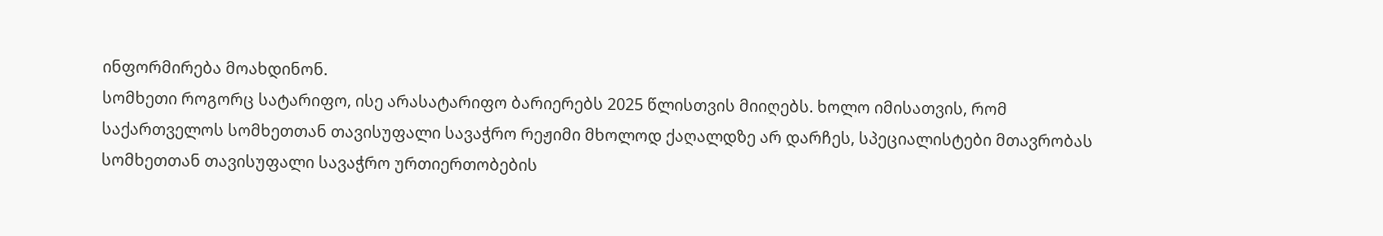ინფორმირება მოახდინონ.
სომხეთი როგორც სატარიფო, ისე არასატარიფო ბარიერებს 2025 წლისთვის მიიღებს. ხოლო იმისათვის, რომ საქართველოს სომხეთთან თავისუფალი სავაჭრო რეჟიმი მხოლოდ ქაღალდზე არ დარჩეს, სპეციალისტები მთავრობას სომხეთთან თავისუფალი სავაჭრო ურთიერთობების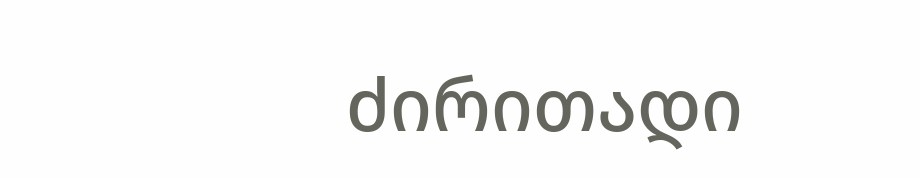ძირითადი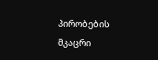პირობების მკაცრი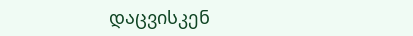დაცვისკენ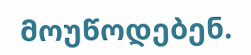მოუწოდებენ.